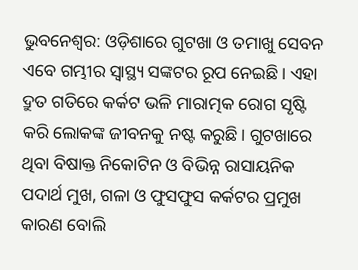ଭୁବନେଶ୍ୱର: ଓଡ଼ିଶାରେ ଗୁଟଖା ଓ ତମାଖୁ ସେବନ ଏବେ ଗମ୍ଭୀର ସ୍ୱାସ୍ଥ୍ୟ ସଙ୍କଟର ରୂପ ନେଇଛି। ଏହା ଦ୍ରୁତ ଗତିରେ କର୍କଟ ଭଳି ମାରାତ୍ମକ ରୋଗ ସୃଷ୍ଟି କରି ଲୋକଙ୍କ ଜୀବନକୁ ନଷ୍ଟ କରୁଛି। ଗୁଟଖାରେ ଥିବା ବିଷାକ୍ତ ନିକୋଟିନ ଓ ବିଭିନ୍ନ ରାସାୟନିକ ପଦାର୍ଥ ମୁଖ, ଗଳା ଓ ଫୁସଫୁସ କର୍କଟର ପ୍ରମୁଖ କାରଣ ବୋଲି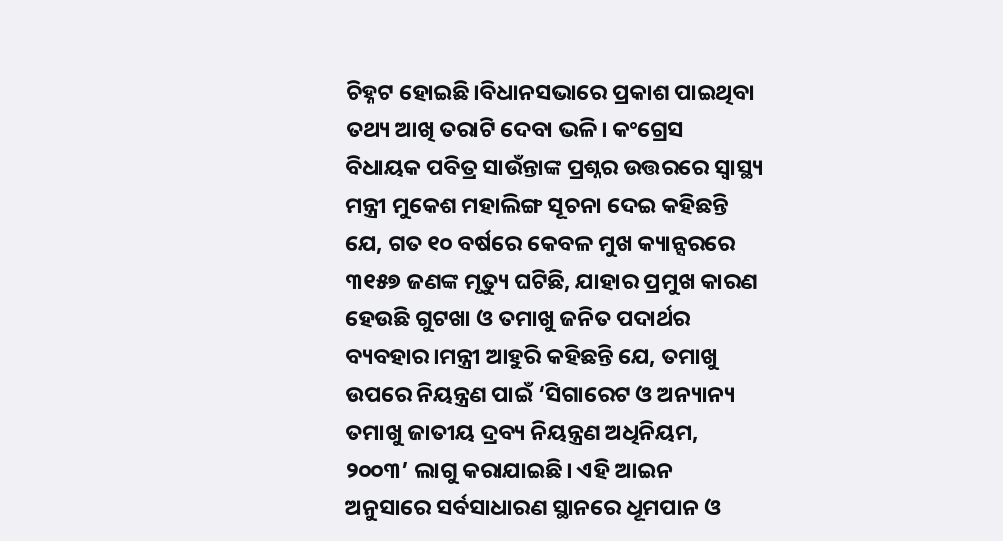ଚିହ୍ନଟ ହୋଇଛି।ବିଧାନସଭାରେ ପ୍ରକାଶ ପାଇଥିବା ତଥ୍ୟ ଆଖି ତରାଟି ଦେବା ଭଳି। କଂଗ୍ରେସ ବିଧାୟକ ପବିତ୍ର ସାଉଁନ୍ତାଙ୍କ ପ୍ରଶ୍ନର ଉତ୍ତରରେ ସ୍ୱାସ୍ଥ୍ୟ ମନ୍ତ୍ରୀ ମୁକେଶ ମହାଲିଙ୍ଗ ସୂଚନା ଦେଇ କହିଛନ୍ତି ଯେ, ଗତ ୧୦ ବର୍ଷରେ କେବଳ ମୁଖ କ୍ୟାନ୍ସରରେ ୩୧୫୭ ଜଣଙ୍କ ମୃତ୍ୟୁ ଘଟିଛି, ଯାହାର ପ୍ରମୁଖ କାରଣ ହେଉଛି ଗୁଟଖା ଓ ତମାଖୁ ଜନିତ ପଦାର୍ଥର ବ୍ୟବହାର।ମନ୍ତ୍ରୀ ଆହୁରି କହିଛନ୍ତି ଯେ, ତମାଖୁ ଉପରେ ନିୟନ୍ତ୍ରଣ ପାଇଁ ‘ସିଗାରେଟ ଓ ଅନ୍ୟାନ୍ୟ ତମାଖୁ ଜାତୀୟ ଦ୍ରବ୍ୟ ନିୟନ୍ତ୍ରଣ ଅଧିନିୟମ, ୨୦୦୩’ ଲାଗୁ କରାଯାଇଛି। ଏହି ଆଇନ ଅନୁସାରେ ସର୍ବସାଧାରଣ ସ୍ଥାନରେ ଧୂମପାନ ଓ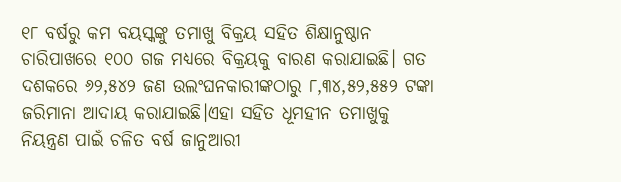୧୮ ବର୍ଷରୁ କମ ବୟସ୍କଙ୍କୁ ତମାଖୁ ବିକ୍ରୟ ସହିତ ଶିକ୍ଷାନୁଷ୍ଠାନ ଚାରିପାଖରେ ୧୦୦ ଗଜ ମଧ୍ୟରେ ବିକ୍ରୟକୁ ବାରଣ କରାଯାଇଛି। ଗତ ଦଶକରେ ୬୨,୫୪୨ ଜଣ ଉଲଂଘନକାରୀଙ୍କଠାରୁ ୮,୩୪,୫୨,୫୫୨ ଟଙ୍କା ଜରିମାନା ଆଦାୟ କରାଯାଇଛି।ଏହା ସହିତ ଧୂମହୀନ ତମାଖୁକୁ ନିୟନ୍ତ୍ରଣ ପାଇଁ ଚଳିତ ବର୍ଷ ଜାନୁଆରୀ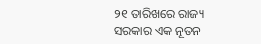୨୧ ତାରିଖରେ ରାଜ୍ୟ ସରକାର ଏକ ନୂତନ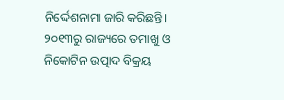ନିର୍ଦ୍ଦେଶନାମା ଜାରି କରିଛନ୍ତି। ୨୦୧୩ରୁ ରାଜ୍ୟରେ ତମାଖୁ ଓ ନିକୋଟିନ ଉତ୍ପାଦ ବିକ୍ରୟ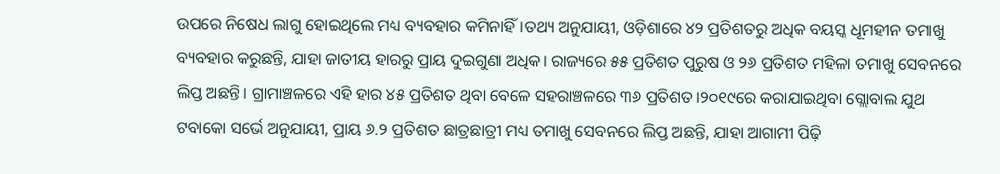ଉପରେ ନିଷେଧ ଲାଗୁ ହୋଇଥିଲେ ମଧ୍ୟ ବ୍ୟବହାର କମିନାହିଁ।ତଥ୍ୟ ଅନୁଯାୟୀ, ଓଡ଼ିଶାରେ ୪୨ ପ୍ରତିଶତରୁ ଅଧିକ ବୟସ୍କ ଧୂମହୀନ ତମାଖୁ ବ୍ୟବହାର କରୁଛନ୍ତି, ଯାହା ଜାତୀୟ ହାରରୁ ପ୍ରାୟ ଦୁଇଗୁଣା ଅଧିକ। ରାଜ୍ୟରେ ୫୫ ପ୍ରତିଶତ ପୁରୁଷ ଓ ୨୬ ପ୍ରତିଶତ ମହିଳା ତମାଖୁ ସେବନରେ ଲିପ୍ତ ଅଛନ୍ତି। ଗ୍ରାମାଞ୍ଚଳରେ ଏହି ହାର ୪୫ ପ୍ରତିଶତ ଥିବା ବେଳେ ସହରାଞ୍ଚଳରେ ୩୬ ପ୍ରତିଶତ।୨୦୧୯ରେ କରାଯାଇଥିବା ଗ୍ଲୋବାଲ ଯୁଥ ଟବାକୋ ସର୍ଭେ ଅନୁଯାୟୀ, ପ୍ରାୟ ୬.୨ ପ୍ରତିଶତ ଛାତ୍ରଛାତ୍ରୀ ମଧ୍ୟ ତମାଖୁ ସେବନରେ ଲିପ୍ତ ଅଛନ୍ତି, ଯାହା ଆଗାମୀ ପିଢ଼ି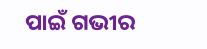ପାଇଁ ଗଭୀର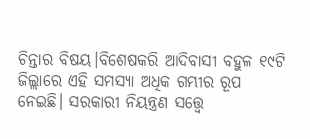ଚିନ୍ତାର ବିଷୟ।ବିଶେଷକରି ଆଦିବାସୀ ବହୁଳ ୧୯ଟି ଜିଲ୍ଲାରେ ଏହି ସମସ୍ୟା ଅଧିକ ଗମ୍ଭୀର ରୂପ ନେଇଛି। ସରକାରୀ ନିୟନ୍ତ୍ରଣ ସତ୍ତ୍ୱେ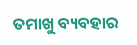ତମାଖୁ ବ୍ୟବହାର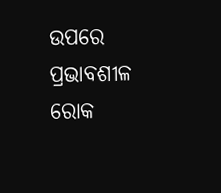ଉପରେ ପ୍ରଭାବଶୀଳ ରୋକ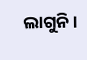ଲାଗୁନି।